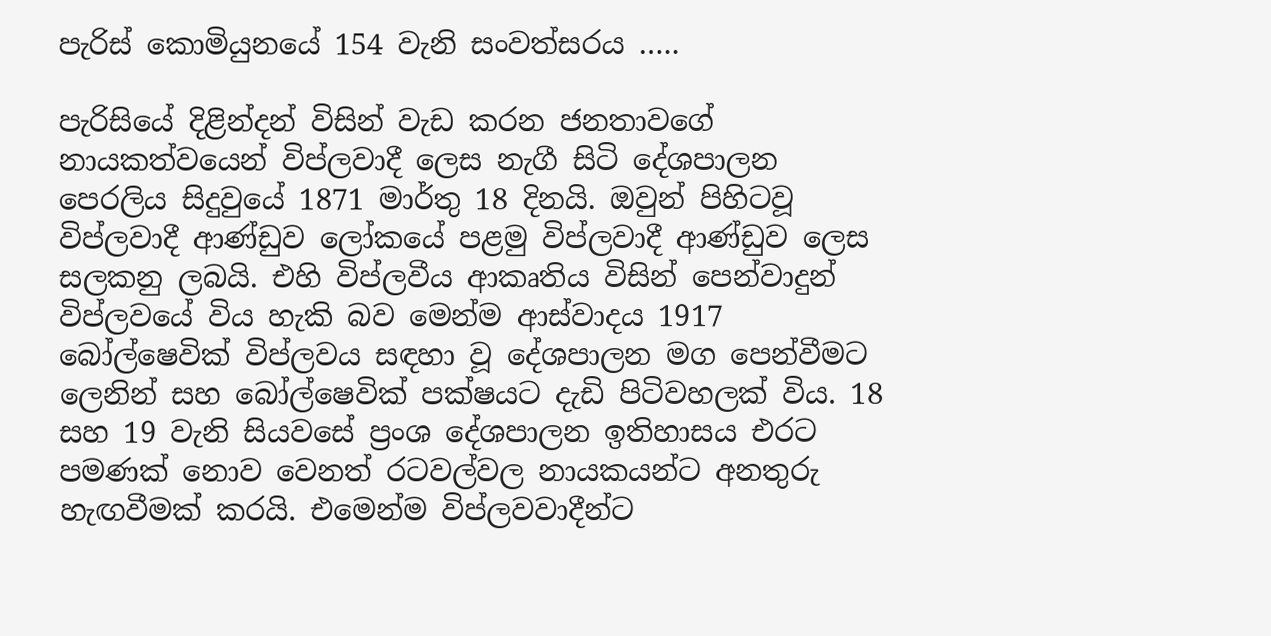පැරිස් කොමියුනයේ 154 වැනි සංවත්සරය …..

පැරිසියේ දිළින්දන් විසින් වැඩ කරන ජනතාවගේ නායකත්වයෙන් විප්ලවාදී ලෙස නැගී සිටි දේශපාලන පෙරලිය සිදුවුයේ 1871 මාර්තු 18 දිනයි. ඔවුන් පිහිටවූ විප්ලවාදී ආණ්ඩුව ලෝකයේ පළමු විප්ලවාදී ආණ්ඩුව ලෙස සලකනු ලබයි. එහි විප්ලවීය ආකෘතිය විසින් පෙන්වාදුන් විප්ලවයේ විය හැකි බව මෙන්ම ආස්වාදය 1917 බෝල්ෂෙවික් විප්ලවය සඳහා වූ දේශපාලන මග පෙන්වීමට ලෙනින් සහ බෝල්ෂෙවික් පක්ෂයට දැඩි පිටිවහලක් විය. 18 සහ 19 වැනි සියවසේ ප්‍රංශ දේශපාලන ඉතිහාසය එරට පමණක් නොව වෙනත් රටවල්වල නායකයන්ට අනතුරු හැඟවීමක් කරයි. එමෙන්ම විප්ලවවාදීන්ට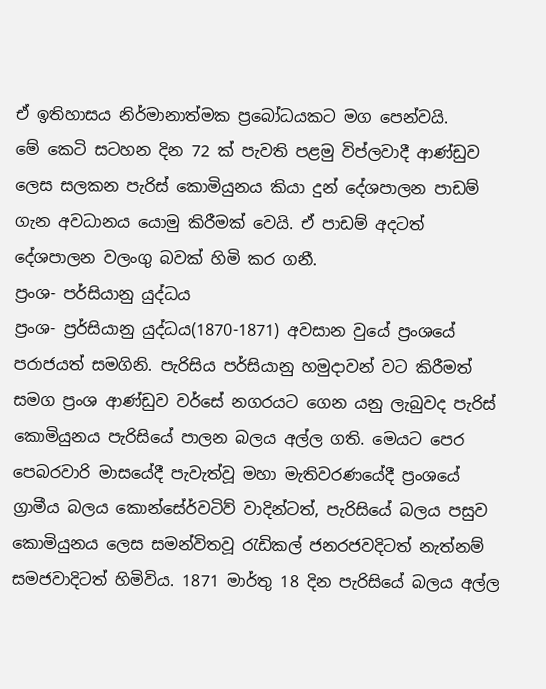ඒ ඉතිහාසය නිර්මානාත්මක ප්‍රබෝධයකට මග පෙන්වයි.
මේ කෙටි සටහන දින 72 ක් පැවති පළමු විප්ලවාදී ආණ්ඩුව ලෙස සලකන පැරිස් කොමියුනය කියා දුන් දේශපාලන පාඩම් ගැන අවධානය යොමු කිරීමක් වෙයි. ඒ පාඩම් අදටත් දේශපාලන වලංගු බවක් හිමි කර ගනී.
ප්‍රංශ- ප‍ර්සියානු යුද්ධය
ප්‍රංශ- ප්‍රර්සියානු යුද්ධය(1870-1871) අවසාන වුයේ ප්‍රංශයේ පරාජයත් සමගිනි. පැරිසිය පර්සියානු හමුදාවන් වට කිරීමත් සමග ප්‍රංශ ආණ්ඩුව වර්සේ නගරයට ගෙන යනු ලැබුවද පැරිස් කොමියුනය පැරිසියේ පාලන බලය අල්ල ගති. මෙයට පෙර පෙබරවාරි මාසයේදී පැවැත්වූ මහා මැතිවරණයේදී ප්‍රංශයේ ග්‍රාමීය බලය කොන්සේර්වටිව් වාදින්ටත්, පැරිසියේ බලය පසුව කොමියුනය ලෙස සමන්විතවූ රැඩිකල් ජනරජවදිටත් නැත්නම් සමජවාදිටත් හිමිවිය. 1871 මාර්තු 18 දින පැරිසියේ බලය අල්ල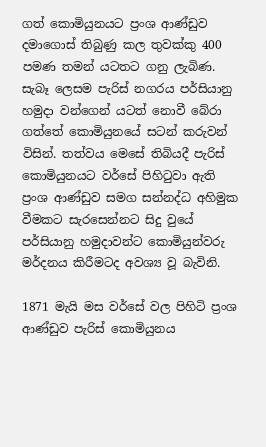ගත් කොමියුනයට ප්‍රංශ ආණ්ඩුව දමාගොස් තිබුණු කල තුවක්කු 400 පමණ තමන් යටතට ගනු ලැබිණ. සැබෑ ලෙසම පැරිස් නගරය පර්සියානු හමුදා වන්ගෙන් යටත් නොවී බේරා ගත්තේ කොමියුනයේ සටන් කරුවන් විසින්. තත්වය මෙසේ තිබියදී පැරිස් කොමියුනයට වර්සේ පිහිටුවා ඇති ප්‍රංශ ආණ්ඩුව සමග සන්නද්ධ අහිමුක වීමකට සැරසෙන්නට සිදු වුයේ පර්සියානු හමුදාවන්ට කොමියුන්වරු මර්දනය කිරීමටද අවශ්‍ය වූ බැවිනි.

1871 මැයි මස වර්සේ වල පිහිටි ප්‍රංශ ආණ්ඩුව පැරිස් කොමියුනය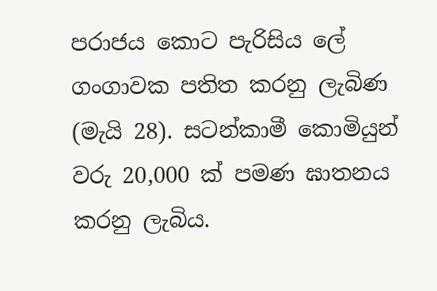පරාජය කොට පැරිසිය ලේ ගංගාවක පතිත කරනු ලැබිණ (මැයි 28). සටන්කාමී කොමියුන් වරු 20,000 ක් පමණ ඝාතනය කරනු ලැබිය.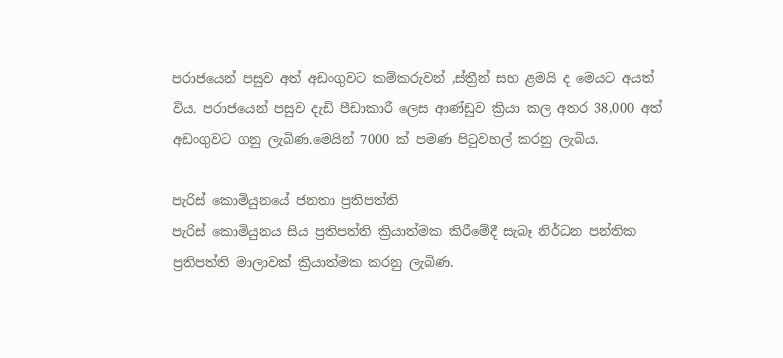පරාජයෙන් පසුව අත් අඩංගුවට කම්කරුවන් ,ස්ත්‍රීන් සහ ළමයි ද මෙයට අයත් විය. පරාජයෙන් පසුව දැඩි පීඩාකාරී ලෙස ආණ්ඩුව ක්‍රියා කල අතර 38,000 අත් අඩංගුවට ගනු ලැබිණ.මෙයින් 7000 ක් පමණ පිටුවහල් කරනු ලැබිය.

පැරිස් කොමියුනයේ ජනතා ප්‍රතිපත්ති
පැරිස් කොමියුනය සිය ප්‍රතිපත්ති ක්‍රියාත්මක කිරීමේදී සැබෑ නිර්ධන පන්තික ප්‍රතිපත්ති මාලාවක් ක්‍රියාත්මක කරනු ලැබිණ.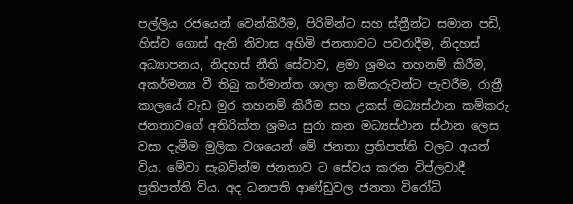පල්ලිය රජයෙන් වෙන්කිරීම, පිරිමින්ට සහ ස්ත්‍රීන්ට සමාන පඩි, හිස්ව ගොස් ඇති නිවාස අහිමි ජනතාවට පවරාදීම, නිදහස් අධ්‍යාපනය, නිදහස් නීති සේවාව, ළමා ශ්‍රමය තහනම් කිරීම, අකර්මන්‍ය වී තිබු කර්මාන්ත ශාලා කම්කරුවන්ට පැවරීම, රා‍ත්‍රී කාලයේ වැඩ මුර තහනම් කිරීම සහ උකස් මධ්‍යස්ථාන කම්කරු ජනතාවගේ අතිරික්ත ශ්‍රමය සුරා කන මධ්‍යස්ථාන ස්ථාන ලෙස වසා දැමීම මුලික වශයෙන් මේ ජනතා ප්‍රතිපත්ති වලට අයත් විය. මේවා සැබවින්ම ජනතාව ට සේවය කරන විප්ලවාදී ප්‍රතිපත්ති විය. අද ධනපති ආණ්ඩුවල ජනතා විරෝධි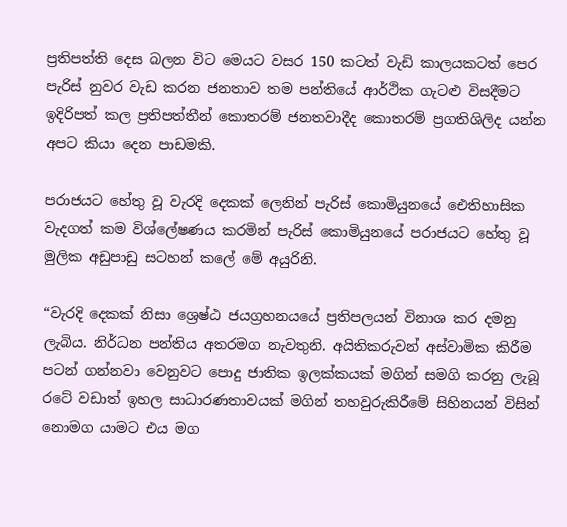ප්‍රතිපත්ති දෙස බලන විට මෙයට වසර 150 කටත් වැඩි කාලයකටත් පෙර පැරිස් නුවර වැඩ කරන ජනතාව තම පන්තියේ ආර්ථික ගැටළු විසදීමට ඉදිරිපත් කල ප්‍රතිපත්තීන් කොතරම් ජනතවාදීද කොතරම් ප්‍රගතිශිලිද යන්න අපට කියා දෙන පාඩමකි.

පරාජයට හේතු වූ වැරදි දෙකක් ලෙනින් පැරිස් කොමියුනයේ ඓතිහාසික වැදගත් කම විශ්ලේෂණය කරමින් පැරිස් කොමියුනයේ පරාජයට හේතු වූ මුලික අඩුපාඩු සටහන් කලේ මේ අයුරිනි.

“වැරදි දෙකක් නිසා ශ්‍රෙෂ්ඨ ජයග්‍රහනයයේ ප්‍රතිපලයන් විනාශ කර දමනු ලැබිය. නිර්ධන පන්තිය අතරමග නැවතුනි. අයිතිකරුවන් අස්වාමික කිරීම පටන් ගන්නවා වෙනුවට පොදු ජාතික ඉලක්කයක් මගින් සමගි කරනු ලැබූ රටේ වඩාත් ඉහල සාධාරණතාවයක් මගින් තහවුරුකිරීමේ සිහිනයන් විසින් නොමග යාමට එය මග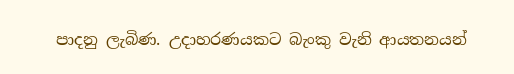පාදනු ලැබිණ. උදාහරණයකට බැංකු වැනි ආයතනයන්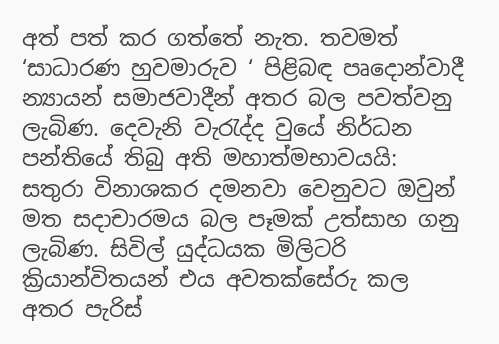අත් පත් කර ගත්තේ නැත. තවමත් ‘සාධාරණ හුවමාරුව ‘ පිළිබඳ පෘදොන්වාදී න්‍යායන් සමාජවාදීන් අතර බල පවත්වනු ලැබිණ. දෙවැනි වැරැද්ද වුයේ නිර්ධන පන්තියේ තිබු අති මහාත්මභාවයයි: සතුරා විනාශකර දමනවා වෙනුවට ඔවුන් මත සදාචාරමය බල පෑමක් උත්සාහ ගනු ලැබිණ. සිවිල් යුද්ධයක මිලිටරි ක්‍රියාන්විතයන් එය අවතක්සේරු කල අතර පැරිස්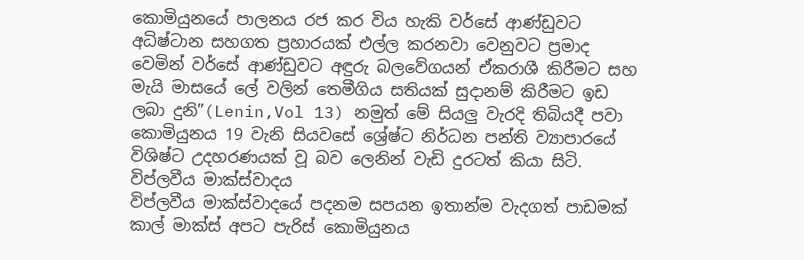කොමියුනයේ පාලනය රජ කර විය හැකි වර්සේ ආණ්ඩුවට අධිෂ්ටාන සහගත ප්‍රහාරයක් එල්ල කරනවා වෙනුවට ප්‍රමාද වෙමින් වර්සේ ආණ්ඩුවට අඳුරු බලවේගයන් ඒකරාශී කිරීමට සහ මැයි මාසයේ ලේ වලින් තෙමීගිය සතියක් සුදානම් කිරීමට ඉඩ ලබා දුනි”(Lenin,Vol 13) නමුත් මේ සියලු වැරදි තිබියදී පවා කොමියුනය 19 වැනි සියවසේ ශ්‍රේෂ්ට නිර්ධන පන්ති ව්‍යාපාරයේ විශිෂ්ට උදහරණයක් වූ බව ලෙනින් වැඩි දුරටත් කියා සිටි.
විප්ලවීය මාක්ස්වාදය
විප්ලවීය මාක්ස්වාදයේ පදනම සපයන ඉතාන්ම වැදගත් පාඩමක් කාල් මාක්ස් අපට පැරිස් කොමියුනය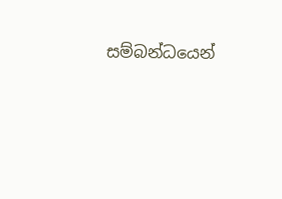සම්බන්ධයෙන්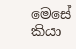මෙසේ කියා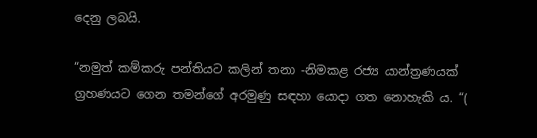දෙනු ලබයි.

“නමුත් කම්කරු පන්තියට කලින් තනා -නිමකළ රජ්‍ය යාන්ත්‍රණයක් ග්‍රහණයට ගෙන තමන්ගේ අරමුණු සඳහා යොදා ගත නොහැකි ය. “(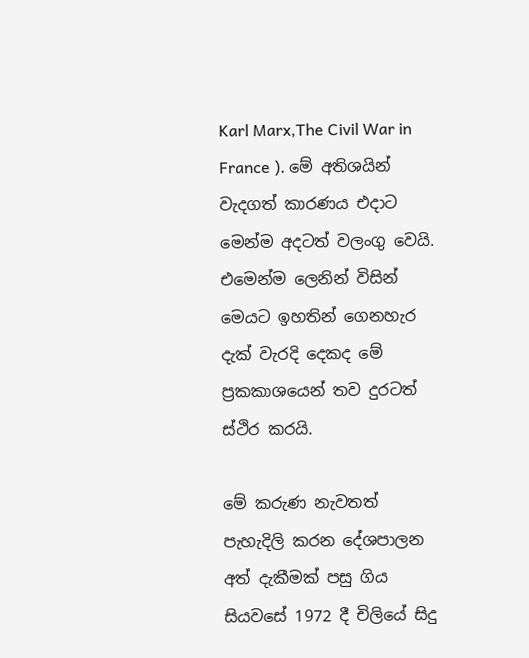Karl Marx,The Civil War in France ). මේ අතිශයින් වැදගත් කාරණය එදාට මෙන්ම අදටත් වලංගු වෙයි. එමෙන්ම ලෙනින් විසින් මෙයට ඉහතින් ගෙනහැර දැක් වැරදි දෙකද මේ ප්‍රකකාශයෙන් තව දුරටත් ස්ථිර කරයි.

මේ කරුණ නැවතත් පැහැදිලි කරන දේශපාලන අත් දැකීමක් පසු ගිය සියවසේ 1972 දී චිලියේ සිදු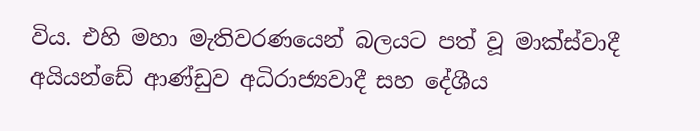විය. එහි මහා මැතිවරණයෙන් බලයට පත් වූ මාක්ස්වාදී අයියන්ඩේ ආණ්ඩුව අධිරාජ්‍යවාදී සහ දේශීය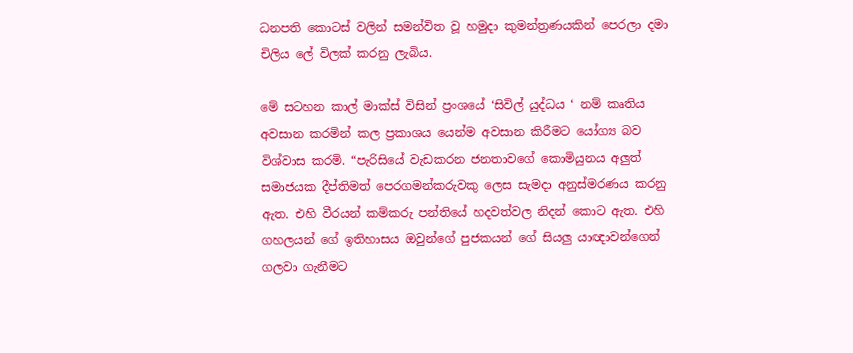ධනපති කොටස් වලින් සමන්විත වූ හමුදා කුමන්ත්‍රණයකින් පෙරලා දමා චිලිය ලේ විලක් කරනු ලැබිය.

මේ සටහන කාල් මාක්ස් විසින් ප්‍රංශයේ ‘සිවිල් යුද්ධය ‘ නම් කෘතිය අවසාන කරමින් කල ප්‍රකාශය යෙන්ම අවසාන කිරීමට යෝග්‍ය බව විශ්වාස කරමි. “පැරිසියේ වැඩකරන ජනතාවගේ කොමියුනය අලුත් සමාජයක දීප්තිමත් පෙරගමන්කරුවකු ලෙස සැමදා අනුස්මරණය කරනු ඇත. එහි වීරයන් කම්කරු පන්තියේ හදවත්වල නිදන් කොට ඇත. එහි ගහලයන් ගේ ඉතිහාසය ඔවුන්ගේ පුජකයන් ගේ සියලු යාඥාවන්ගෙන් ගලවා ගැනීමට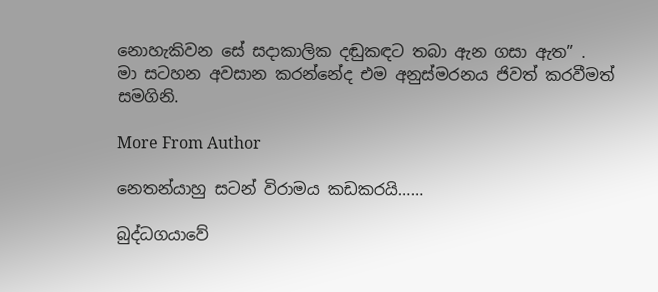නොහැකිවන සේ සදාකාලික දඬුකඳට තබා ඇන ගසා ඇත” .
මා සටහන අවසාන කරන්නේද එම අනුස්මරනය ජිවත් කරවීමත් සමගිනි.

More From Author

නෙතන්යාහු සටන් විරාමය කඩකරයි……

බුද්ධගයාවේ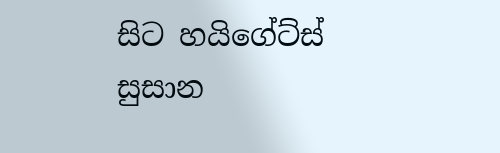සිට හයිගේට්ස් සුසාන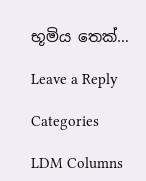භූමිය තෙක්…

Leave a Reply

Categories

LDM Columns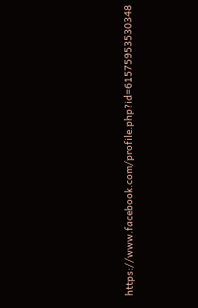https://www.facebook.com/profile.php?id=61575953530348